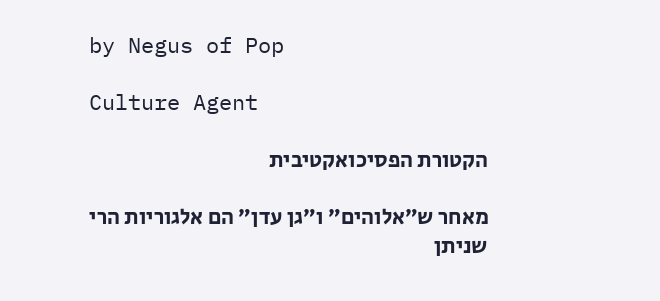by Negus of Pop

Culture Agent

הקטורת הפסיכואקטיבית

מאחר ש״אלוהים״ ו״גן עדן״ הם אלגוריות הרי שניתן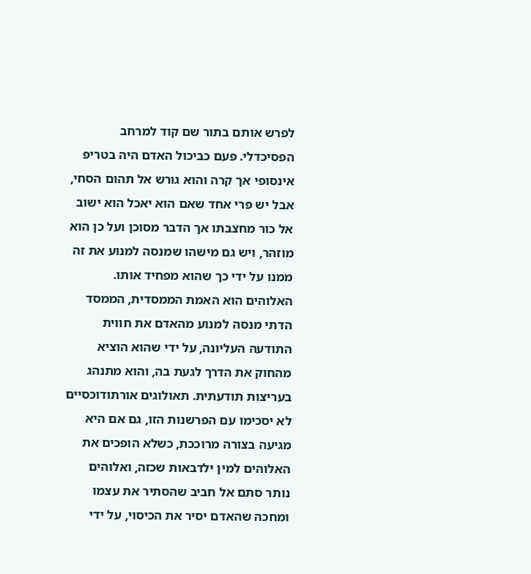לפרש אותם בתור שם קוד למרחב הפסיכדלי. פעם כביכול האדם היה בטריפ אינסופי אך קרה והוא גורש אל תהום הסחי, אבל יש פרי אחד שאם הוא יאכל הוא ישוב אל כור מחצבתו אך הדבר מסוכן ועל כן הוא מוזהר, ויש גם מישהו שמנסה למנוע את זה ממנו על ידי כך שהוא מפחיד אותו. האלוהים הוא האמת הממסדית, הממסד הדתי מנסה למנוע מהאדם את חווית התודעה העליונה, על ידי שהוא הוציא מהחוק את הדרך לגעת בה, והוא מתנהג בעריצות תודעתית. תאולוגים אורתודוכסיים לא יסכימו עם הפרשנות הזו, גם אם היא מגיעה בצורה מרוככת, כשלא הופכים את האלוהים למין ילדבאות שכזה, ואלוהים נותר סתם אל חביב שהסתיר את עצמו ומחכה שהאדם יסיר את הכיסוי, על ידי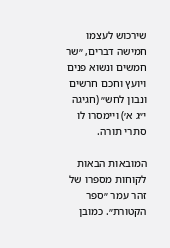שירכוש לעצמו חמישה דברים, ״שר חמשים ונשוא פנים ויועץ וחכם חרשים ונבון לחש״ (חגיגה י״ג א׳) ויימסרו לו סתרי תורה.

המובאות הבאות לקוחות מספרו של זהר עמר ״ספר הקטורת״. כמובן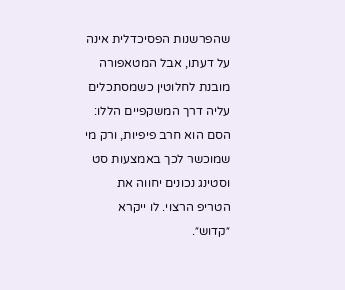שהפרשנות הפסיכדלית אינה על דעתו, אבל המטאפורה מובנת לחלוטין כשמסתכלים עליה דרך המשקפיים הללו: הסם הוא חרב פיפיות, ורק מי שמוכשר לכך באמצעות סט וסטינג נכונים יחווה את הטריפ הרצוי. לו ייקרא ״קדוש״.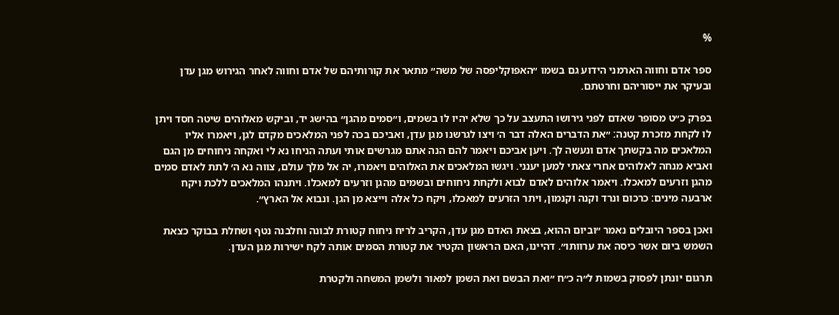%

ספר אדם וחווה הארמני הידוע גם בשמו ״האפוקליפסה של משה״ מתאר את קורותיהם של אדם וחווה לאחר הגירוש מגן עדן ובעיקר את ייסוריהם וחרטתם.

בפרק כ״ט מסופר שאדם לפני גירושו התעצב על כך שלא יהיו לו בשמים, ו״סמים מהגן״ בהישג יד, וביקש מאלוהים שיטה חסד ויתן לו לקחת מזכרת קטנה: ״את הדברים האלה דבר ה׳ ויצו לגרשנו מגן עדן, ואביכם בכה לפני המלאכים מקדם לגן, ויאמרו אליו המלאכים מה בקשתך אדם ונעשה לך. ויען אביכם ויאמר להם הנה אתם מגרשים אותי ועתה הניחו נא לי ואקחה ניחוחים מן הגם ואביא מנחה לאלוהים אחרי צאתי למען יענני. ויגשו המלאכים את האלוהים ויאמרו, יה אל מלך עולם, צווה נא ה׳ לתת לאדם סמים מהגן וזרעים למאכלו. ויאמר אלוהים לאדם לבוא ולקחת ניחוחים ובשמים מהגן וזרעים למאכלו. ויתנהו המלאכים ללכת ויקח ארבעה מינים: כרכום ונרד וקנה וקנמון, ויתר הזרעים למאכלו, ויקח כל אלה וייצא מן הגן. ונבוא אל הארץ״.

ואכן בספר היובלים נאמר ״וביום ההוא, בצאת האדם מגן עדן, הקריב לריח ניחוח קטורת לבונה וחלבנה נטף ושחלת בבוקר כצאת השמש ביום אשר כיסה את ערוותו״. דהיינו, האם הראשון הקטיר את קטורת הסמים אותה לקח ישירות מגן העדן.

תרגום יונתן לפסוק בשמות ל״ה כ״ח ״ואת הבשם ואת השמן למאור ולשמן המשחה ולקטרת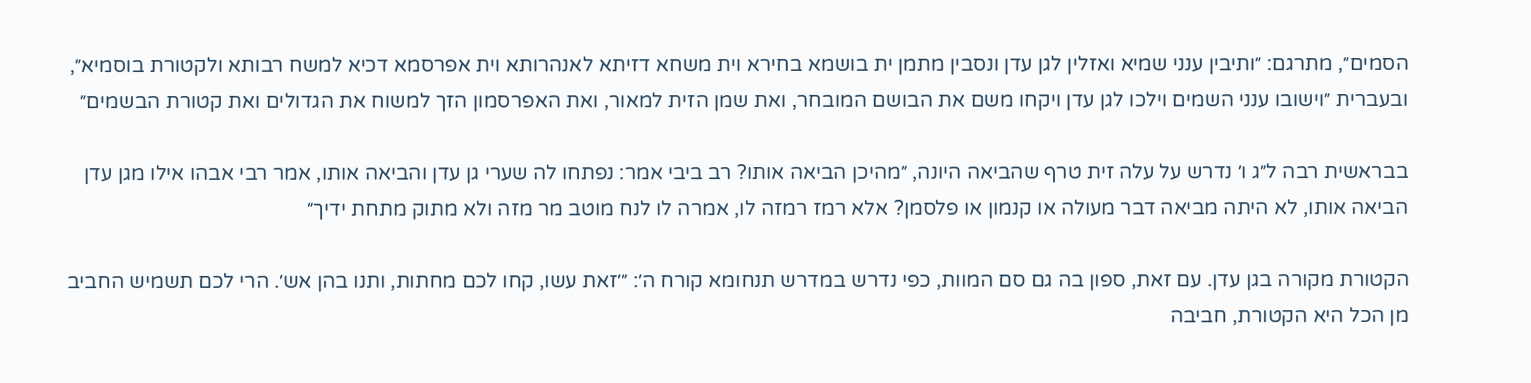הסמים״, מתרגם: ״ותיבין ענני שמיא ואזלין לגן עדן ונסבין מתמן ית בושמא בחירא וית משחא דזיתא לאנהרותא וית אפרסמא דכיא למשח רבותא ולקטורת בוסמיא״, ובעברית ״וישובו ענני השמים וילכו לגן עדן ויקחו משם את הבושם המובחר, ואת שמן הזית למאור, ואת האפרסמון הזך למשוח את הגדולים ואת קטורת הבשמים״

בבראשית רבה ל״ג ו׳ נדרש על עלה זית טרף שהביאה היונה, ״מהיכן הביאה אותו? רב ביבי אמר: נפתחו לה שערי גן עדן והביאה אותו, אמר רבי אבהו אילו מגן עדן הביאה אותו, לא היתה מביאה דבר מעולה או קנמון או פלסמן? אלא רמז רמזה לו, אמרה לו לנח מוטב מר מזה ולא מתוק מתחת ידיך״

הקטורת מקורה בגן עדן. עם זאת, ספון בה גם סם המוות, כפי נדרש במדרש תנחומא קורח ה׳: ״׳זאת עשו, קחו לכם מחתות, ותנו בהן אש׳. הרי לכם תשמיש החביב מן הכל היא הקטורת, חביבה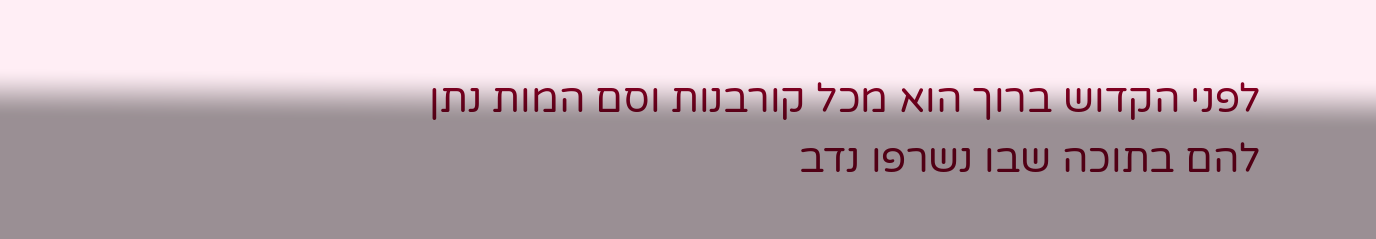לפני הקדוש ברוך הוא מכל קורבנות וסם המות נתן להם בתוכה שבו נשרפו נדב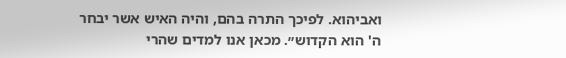ואביהוא. לפיכך התרה בהם, והיה האיש אשר יבחר ה' הוא הקדוש״. מכאן אנו למדים שהרי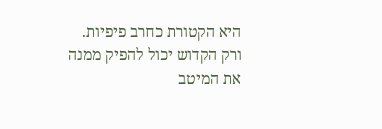היא הקטורת כחרב פיפיות. ורק הקדוש יכול להפיק ממנה את המיטב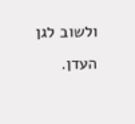ולשוב לגן העדן.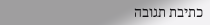כתיבת תגובה